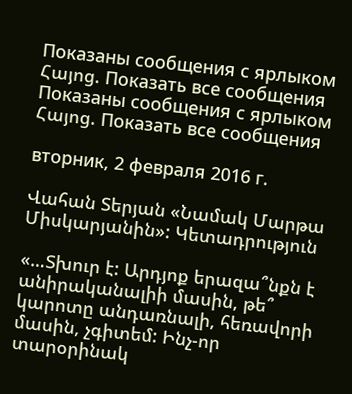Показаны сообщения с ярлыком Հայոց. Показать все сообщения
Показаны сообщения с ярлыком Հայոց. Показать все сообщения

вторник, 2 февраля 2016 г.

Վահան Տերյան «Նամակ Մարթա Միսկարյանին»: Կետադրություն

«…Տխուր է: Արդյոք երազա՞նքն է անիրականալիի մասին, թե՞ կարոտը անդառնալի, հեռավորի մասին, չգիտեմ: Ինչ-որ տարօրինակ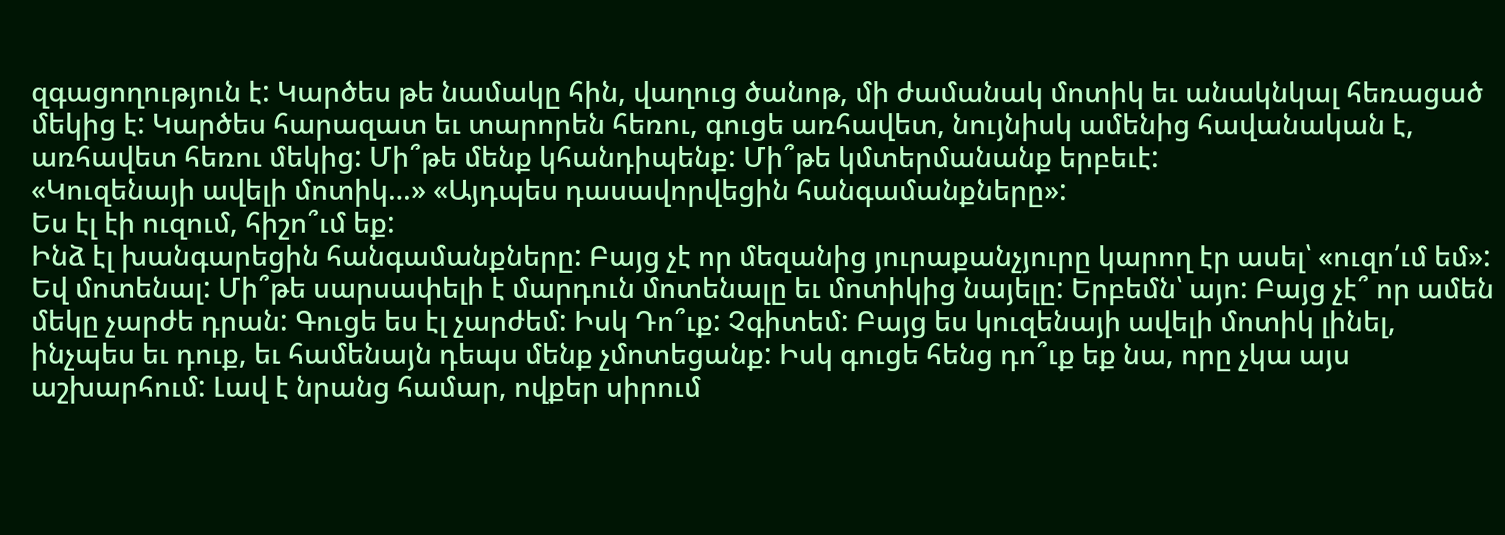զգացողություն է: Կարծես թե նամակը հին, վաղուց ծանոթ, մի ժամանակ մոտիկ եւ անակնկալ հեռացած մեկից է: Կարծես հարազատ եւ տարորեն հեռու, գուցե առհավետ, նույնիսկ ամենից հավանական է, առհավետ հեռու մեկից: Մի՞թե մենք կհանդիպենք: Մի՞թե կմտերմանանք երբեւէ:
«Կուզենայի ավելի մոտիկ…» «Այդպես դասավորվեցին հանգամանքները»:
Ես էլ էի ուզում, հիշո՞ւմ եք:
Ինձ էլ խանգարեցին հանգամանքները: Բայց չէ որ մեզանից յուրաքանչյուրը կարող էր ասել՝ «ուզո՛ւմ եմ»: Եվ մոտենալ: Մի՞թե սարսափելի է մարդուն մոտենալը եւ մոտիկից նայելը: Երբեմն՝ այո: Բայց չէ՞ որ ամեն մեկը չարժե դրան: Գուցե ես էլ չարժեմ: Իսկ Դո՞ւք: Չգիտեմ: Բայց ես կուզենայի ավելի մոտիկ լինել, ինչպես եւ դուք, եւ համենայն դեպս մենք չմոտեցանք: Իսկ գուցե հենց դո՞ւք եք նա, որը չկա այս աշխարհում: Լավ է նրանց համար, ովքեր սիրում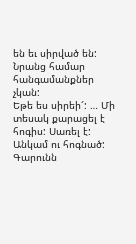են եւ սիրված են: Նրանց համար հանգամանքներ չկան:
Եթե ես սիրեի՜: … Մի տեսակ քարացել է հոգիս: Սառել է:
Անկամ ու հոգնած:
Գարունն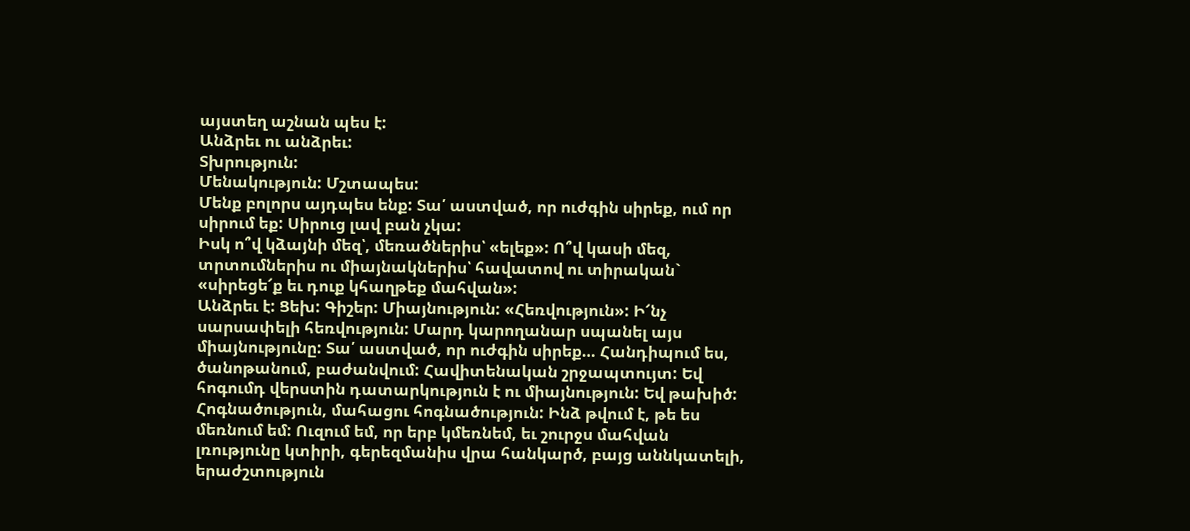այստեղ աշնան պես է:
Անձրեւ ու անձրեւ:
Տխրություն:
Մենակություն: Մշտապես:
Մենք բոլորս այդպես ենք: Տա՛ աստված, որ ուժգին սիրեք, ում որ սիրում եք: Սիրուց լավ բան չկա:
Իսկ ո՞վ կձայնի մեզ՝, մեռածներիս՝ «ելեք»: Ո՞վ կասի մեզ, տրտումներիս ու միայնակներիս՝ հավատով ու տիրական` «սիրեցե՜ք եւ դուք կհաղթեք մահվան»:
Անձրեւ է: Ցեխ: Գիշեր: Միայնություն: «Հեռվություն»: Ի՜նչ սարսափելի հեռվություն: Մարդ կարողանար սպանել այս միայնությունը: Տա՛ աստված, որ ուժգին սիրեք… Հանդիպում ես, ծանոթանում, բաժանվում: Հավիտենական շրջապտույտ: Եվ հոգումդ վերստին դատարկություն է ու միայնություն: Եվ թախիծ: Հոգնածություն, մահացու հոգնածություն: Ինձ թվում է, թե ես մեռնում եմ: Ուզում եմ, որ երբ կմեռնեմ, եւ շուրջս մահվան լռությունը կտիրի, գերեզմանիս վրա հանկարծ, բայց աննկատելի, երաժշտություն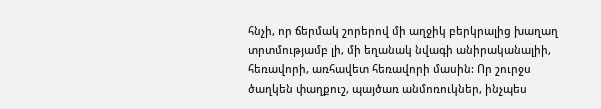հնչի, որ ճերմակ շորերով մի աղջիկ բերկրալից խաղաղ տրտմությամբ լի, մի եղանակ նվագի անիրականալիի, հեռավորի, առհավետ հեռավորի մասին: Որ շուրջս ծաղկեն փաղքուշ, պայծառ անմոռուկներ, ինչպես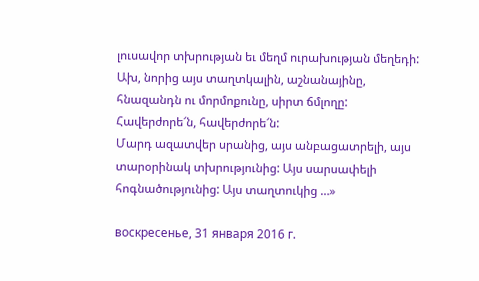լուսավոր տխրության եւ մեղմ ուրախության մեղեդի:
Ախ, նորից այս տաղտկալին, աշնանայինը, հնազանդն ու մորմոքունը, սիրտ ճմլողը: Հավերժորե՜ն, հավերժորե՜ն:
Մարդ ազատվեր սրանից, այս անբացատրելի, այս տարօրինակ տխրությունից: Այս սարսափելի հոգնածությունից: Այս տաղտուկից …»

воскресенье, 31 января 2016 г.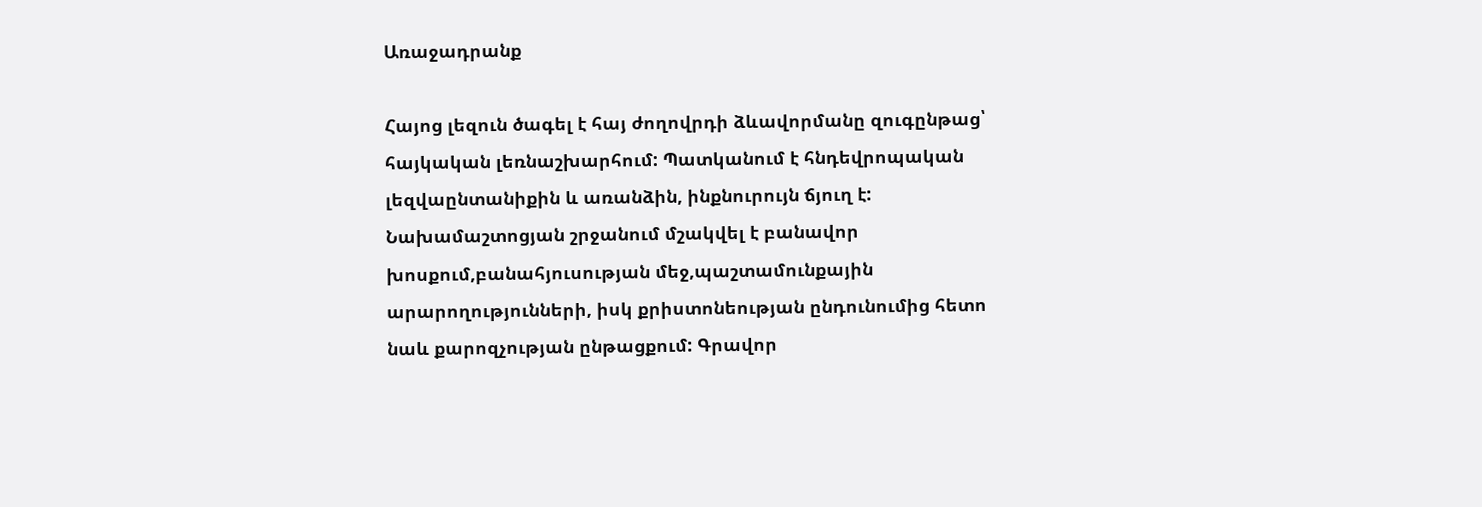Առաջադրանք

Հայոց լեզուն ծագել է հայ ժողովրդի ձևավորմանը զուգընթաց՝ հայկական լեռնաշխարհում: Պատկանում է հնդեվրոպական լեզվաընտանիքին և առանձին, ինքնուրույն ճյուղ է: Նախամաշտոցյան շրջանում մշակվել է բանավոր խոսքում,բանահյուսության մեջ,պաշտամունքային արարողությունների, իսկ քրիստոնեության ընդունումից հետո նաև քարոզչության ընթացքում: Գրավոր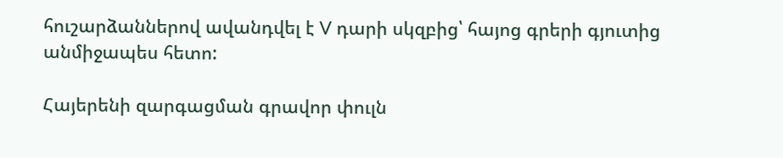հուշարձաններով ավանդվել է V դարի սկզբից՝ հայոց գրերի գյուտից անմիջապես հետո:

Հայերենի զարգացման գրավոր փուլն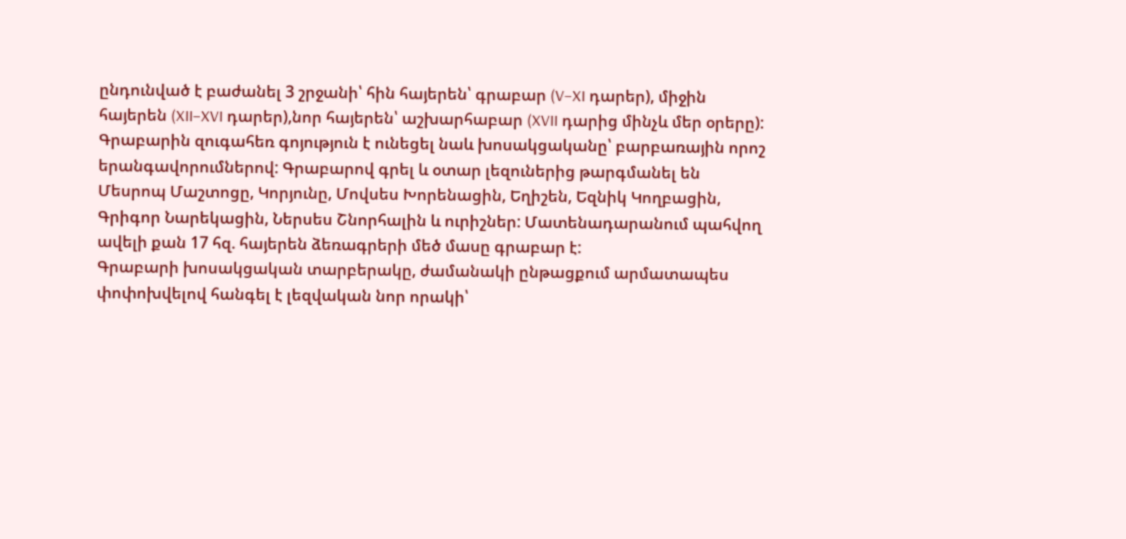ընդունված է բաժանել 3 շրջանի՝ հին հայերեն՝ գրաբար (V–XI դարեր), միջին հայերեն (XII–XVI դարեր),նոր հայերեն՝ աշխարհաբար (XVII դարից մինչև մեր օրերը): Գրաբարին զուգահեռ գոյություն է ունեցել նաև խոսակցականը՝ բարբառային որոշ երանգավորումներով: Գրաբարով գրել և օտար լեզուներից թարգմանել են Մեսրոպ Մաշտոցը, Կորյունը, Մովսես Խորենացին, Եղիշեն, Եզնիկ Կողբացին, Գրիգոր Նարեկացին, Ներսես Շնորհալին և ուրիշներ: Մատենադարանում պահվող ավելի քան 17 հզ. հայերեն ձեռագրերի մեծ մասը գրաբար է:
Գրաբարի խոսակցական տարբերակը, ժամանակի ընթացքում արմատապես փոփոխվելով հանգել է լեզվական նոր որակի՝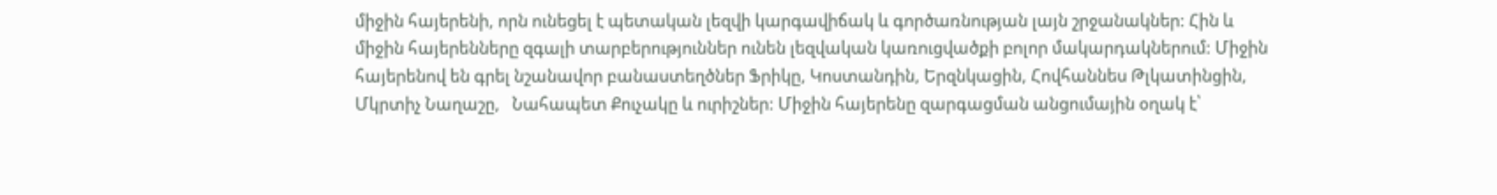միջին հայերենի, որն ունեցել է պետական լեզվի կարգավիճակ և գործառնության լայն շրջանակներ: Հին և միջին հայերենները զգալի տարբերություններ ունեն լեզվական կառուցվածքի բոլոր մակարդակներում: Միջին հայերենով են գրել նշանավոր բանաստեղծներ Ֆրիկը, Կոստանդին, Երզնկացին, Հովհաննես Թլկատինցին, Մկրտիչ Նաղաշը,   Նահապետ Քուչակը և ուրիշներ: Միջին հայերենը զարգացման անցումային օղակ է՝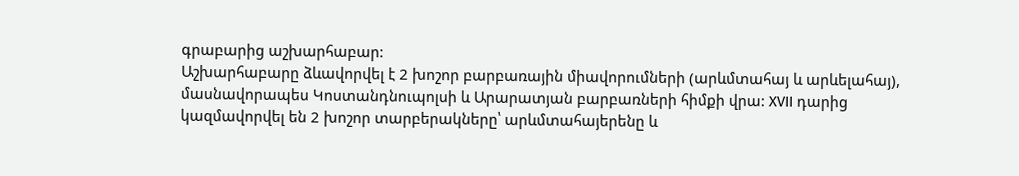գրաբարից աշխարհաբար:
Աշխարհաբարը ձևավորվել է 2 խոշոր բարբառային միավորումների (արևմտահայ և արևելահայ), մասնավորապես Կոստանդնուպոլսի և Արարատյան բարբառների հիմքի վրա: XVII դարից կազմավորվել են 2 խոշոր տարբերակները՝ արևմտահայերենը և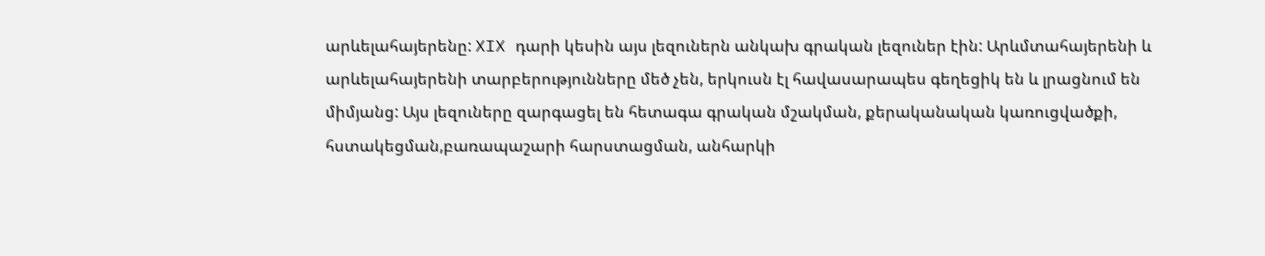արևելահայերենը: XIX դարի կեսին այս լեզուներն անկախ գրական լեզուներ էին: Արևմտահայերենի և արևելահայերենի տարբերությունները մեծ չեն, երկուսն էլ հավասարապես գեղեցիկ են և լրացնում են միմյանց: Այս լեզուները զարգացել են հետագա գրական մշակման, քերականական կառուցվածքի, հստակեցման,բառապաշարի հարստացման, անհարկի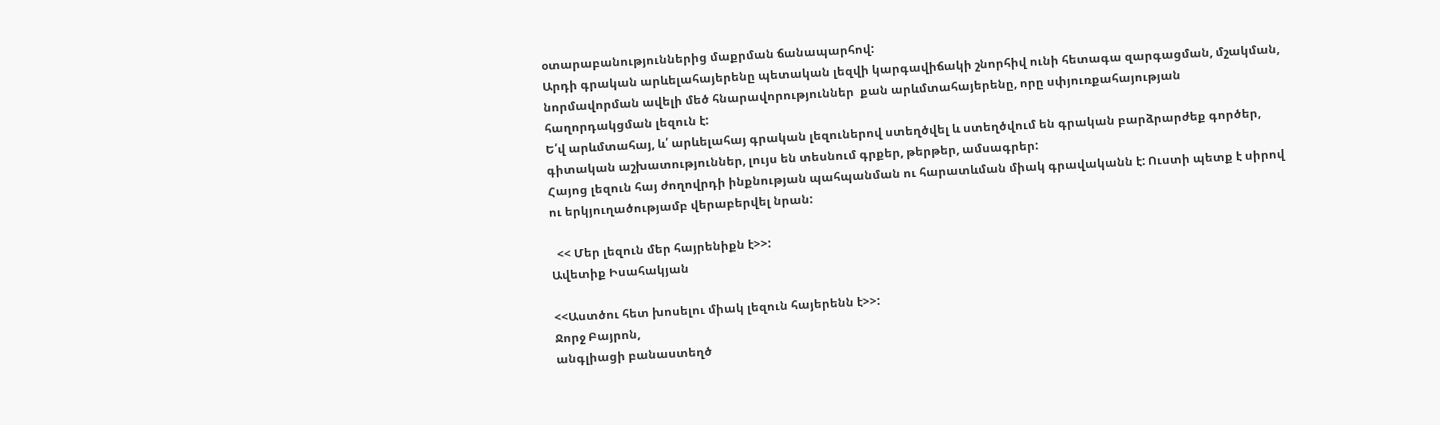օտարաբանություններից մաքրման ճանապարհով:
Արդի գրական արևելահայերենը պետական լեզվի կարգավիճակի շնորհիվ ունի հետագա զարգացման, մշակման, նորմավորման ավելի մեծ հնարավորություններ  քան արևմտահայերենը, որը սփյուռքահայության հաղորդակցման լեզուն է:
Ե՛վ արևմտահայ, և՛ արևելահայ գրական լեզուներով ստեղծվել և ստեղծվում են գրական բարձրարժեք գործեր, գիտական աշխատություններ, լույս են տեսնում գրքեր, թերթեր, ամսագրեր:
Հայոց լեզուն հայ ժողովրդի ինքնության պահպանման ու հարատևման միակ գրավականն է: Ուստի պետք է սիրով ու երկյուղածությամբ վերաբերվել նրան:

  << Մեր լեզուն մեր հայրենիքն է>>:
Ավետիք Իսահակյան

<<Աստծու հետ խոսելու միակ լեզուն հայերենն է>>:
Ջորջ Բայրոն,
անգլիացի բանաստեղծ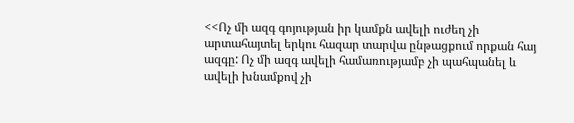<<Ոչ մի ազգ գոյության իր կամքն ավելի ուժեղ չի արտահայտել երկու հազար տարվա ընթացքում որքան հայ ազգը: Ոչ մի ազգ ավելի համառությամբ չի պահպանել և ավելի խնամքով չի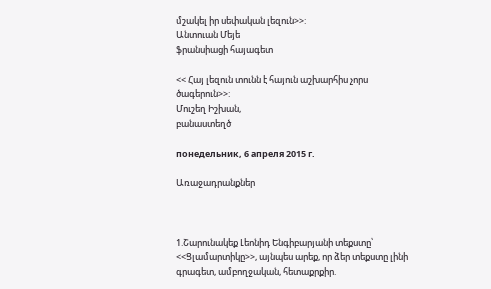մշակել իր սեփական լեզուն>>:
Անտուան Մեյե
ֆրանսիացի հայագետ

<< Հայ լեզուն տունն է հայուն աշխարհիս չորս ծագերուն>>:
Մուշեղ Իշխան,
բանաստեղծ

понедельник, 6 апреля 2015 г.

Առաջադրանքներ



1.Շարունակեք Լեոնիդ Ենգիբարյանի տեքստը՝ <<Ցլամարտիկը>>, այնպես արեք, որ ձեր տեքստը լինի գրագետ, ամբողջական, հետաքրքիր.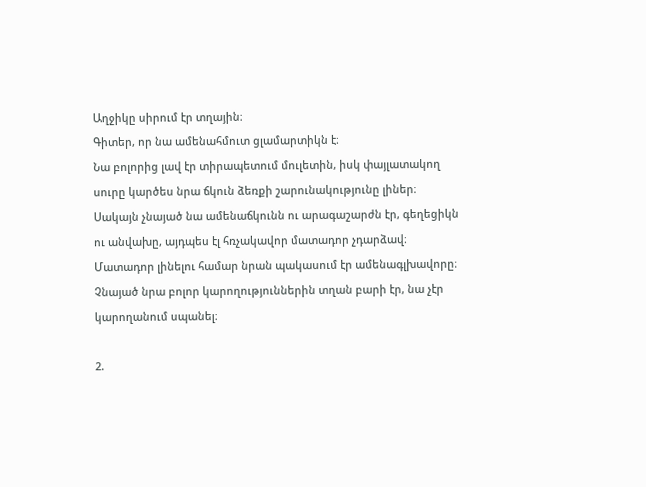Աղջիկը սիրում էր տղային։
Գիտեր, որ նա ամենահմուտ ցլամարտիկն է։
Նա բոլորից լավ էր տիրապետում մուլետին, իսկ փայլատակող սուրը կարծես նրա ճկուն ձեռքի շարունակությունը լիներ։ Սակայն չնայած նա ամենաճկունն ու արագաշարժն էր, գեղեցիկն ու անվախը, այդպես էլ հռչակավոր մատադոր չդարձավ։
Մատադոր լինելու համար նրան պակասում էր ամենագլխավորը։ Չնայած նրա բոլոր կարողություններին տղան բարի էր, նա չէր կարողանում սպանել։

2.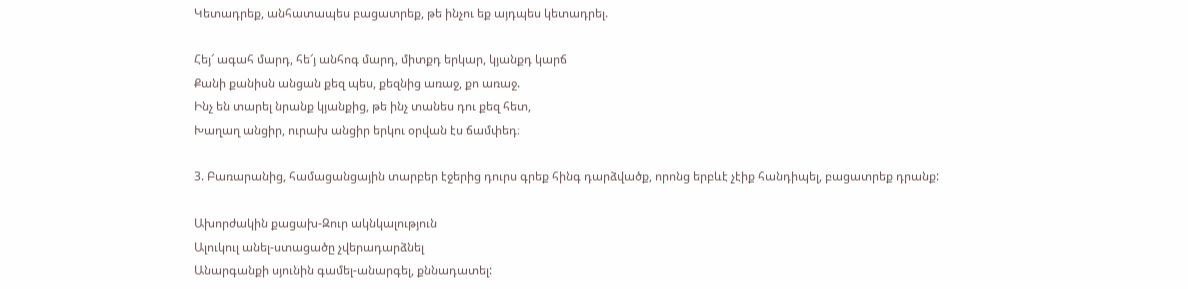Կետադրեք, անհատապես բացատրեք, թե ինչու եք այդպես կետադրել.

Հեյ՜ ագահ մարդ, հե՜յ անհոգ մարդ, միտքդ երկար, կյանքդ կարճ
Քանի քանիսն անցան քեզ պես, քեզնից առաջ, քո առաջ.
Ինչ են տարել նրանք կյանքից, թե ինչ տանես դու քեզ հետ,
Խաղաղ անցիր, ուրախ անցիր երկու օրվան էս ճամփեդ։

3. Բառարանից, համացանցային տարբեր էջերից դուրս գրեք հինգ դարձվածք, որոնց երբևէ չէիք հանդիպել, բացատրեք դրանք:

Ախորժակին քացախ-Զուր ակնկալություն
Ալուկուլ անել-ստացածը չվերադարձնել
Անարգանքի սյունին գամել-անարգել, քննադատել: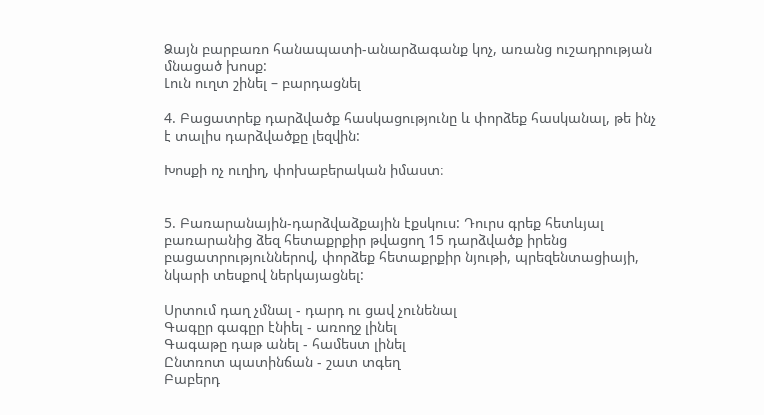Ձայն բարբառո հանապատի-անարձագանք կոչ, առանց ուշադրության մնացած խոսք:
Լուն ուղտ շինել – բարդացնել

4. Բացատրեք դարձվածք հասկացությունը և փորձեք հասկանալ, թե ինչ է տալիս դարձվածքը լեզվին:

Խոսքի ոչ ուղիղ, փոխաբերական իմաստ։


5. Բառարանային-դարձվաձքային էքսկուս: Դուրս գրեք հետևյալ բառարանից ձեզ հետաքրքիր թվացող 15 դարձվածք իրենց բացատրություններով, փորձեք հետաքրքիր նյութի, պրեզենտացիայի, նկարի տեսքով ներկայացնել:

Սրտում դաղ չմնալ - դարդ ու ցավ չունենալ
Գագըր գագըր էնիել - առողջ լինել
Գագաթը դաթ անել - համեստ լինել
Ընտռոտ պատինճան - շատ տգեղ
Բաբերդ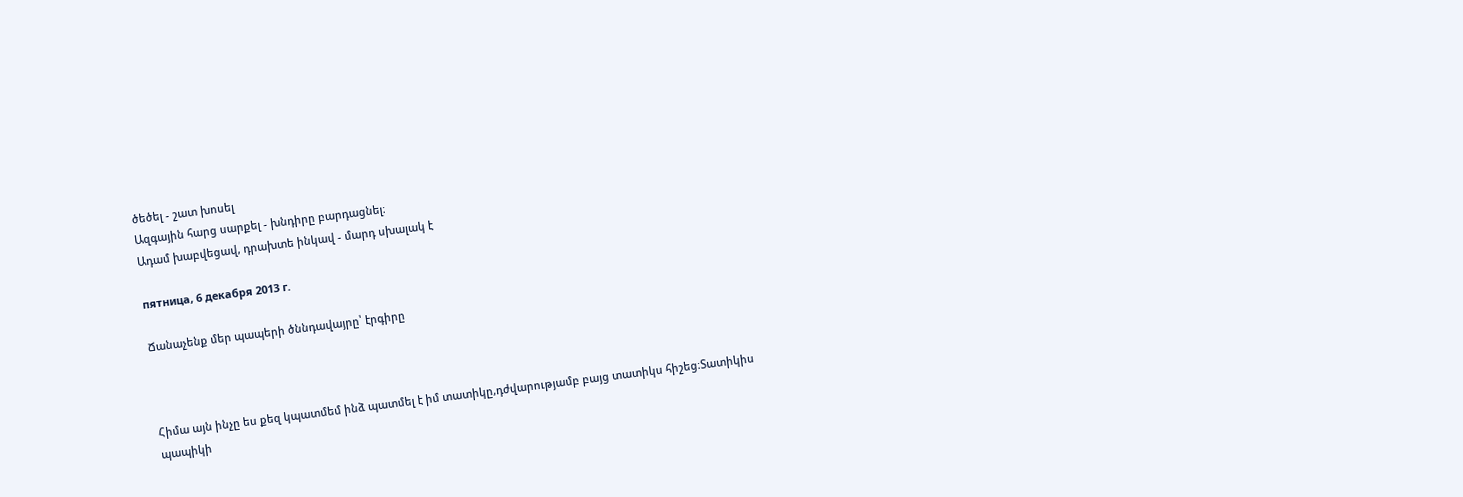ծեծել - շատ խոսել
Ազգային հարց սարքել - խնդիրը բարդացնել։
Ադամ խաբվեցավ, դրախտե ինկավ - մարդ սխալակ է

пятница, 6 декабря 2013 г.

Ճանաչենք մեր պապերի ծննդավայրը՝ էրգիրը



Հիմա այն ինչը ես քեզ կպատմեմ ինձ պատմել է իմ տատիկը,դժվարությամբ բայց տատիկս հիշեց։Տատիկիս պապիկի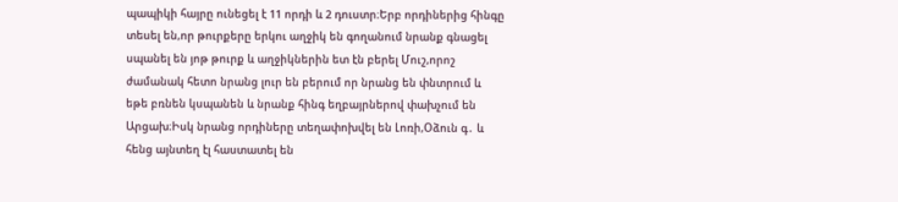պապիկի հայրը ունեցել է 11 որդի և 2 դուստր։Երբ որդիներից հինգը տեսել են,որ թուրքերը երկու աղջիկ են գողանում նրանք գնացել սպանել են յոթ թուրք և աղջիկներին ետ էն բերել Մուշ,որոշ ժամանակ հետո նրանց լուր են բերում որ նրանց են փնտրում և եթե բռնեն կսպանեն և նրանք հինգ եղբայրներով փախչում են Արցախ։Իսկ նրանց որդիները տեղափոխվել են Լոռի,Օձուն գ․ և հենց այնտեղ էլ հաստատել են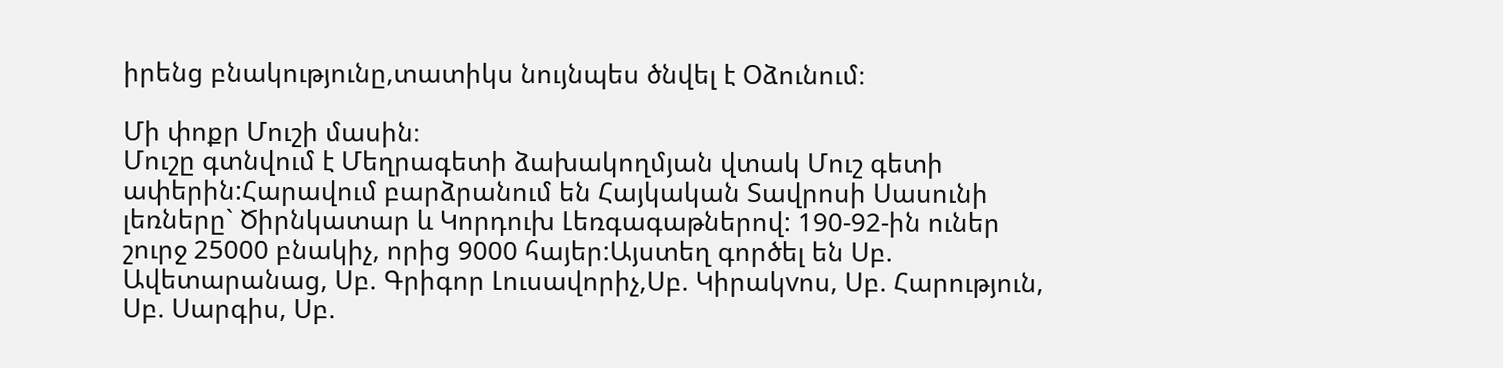իրենց բնակությունը,տատիկս նույնպես ծնվել է Օձունում։

Մի փոքր Մուշի մասին։
Մուշը գտնվում է Մեղրագետի ձախակողմյան վտակ Մուշ գետի ափերին:Հարավում բարձրանում են Հայկական Տավրոսի Սասունի լեռները` Ծիրնկատար և Կորդուխ Լեռգագաթներով: 190-92-ին ուներ շուրջ 25000 բնակիչ, որից 9000 հայեր:Այստեղ գործել են Սբ. Ավետարանաց, Սբ. Գրիգոր Լուսավորիչ,Սբ. Կիրակvոս, Սբ. Հարություն, Սբ. Սարգիս, Սբ.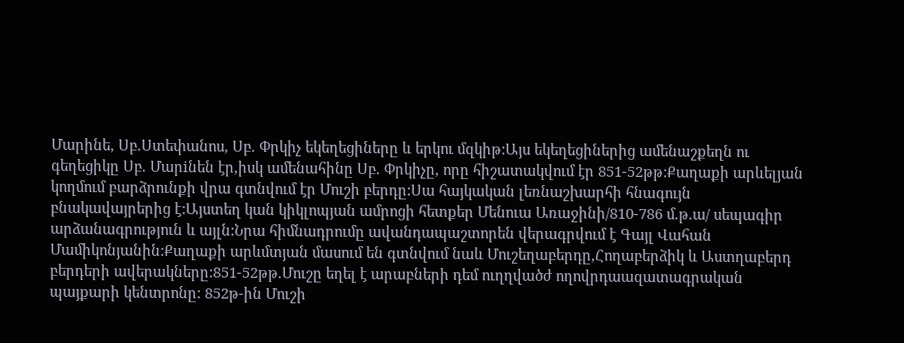Մարինե, Սբ.Ստեփանոս, Սբ. Փրկիչ եկեղեցիները և երկու մզկիթ:Այս եկեղեցիներից ամենաշքեղն ու գեղեցիկը Սբ. Մարiնեն էր,իսկ ամենահինը Սբ. Փրկիչը, որը հիշատակվում էր 851-52թթ:Քաղաքի արևելյան կողմում բարձրունքի վրա գտնվում էր Մուշի բերդը:Սա հայկական լեռնաշխարհի հնագույն բնակավայրերից է:Այստեղ կան կիկլոպյան ամրոցի հետքեր Մենուա Առաջինի/810-786 մ.թ.ա/ սեպագիր արձանագրություն և այլն:Նրա հիմնադրումը ավանդապաշտորեն վերագրվում է Գայլ Վահան Մամիկոնյանին:Քաղաքի արևմտյան մասում են գտնվում նաև Մուշեղաբերդը,Հողաբերձիկ և Աստղաբերդ բերդերի ավերակները:851-52թթ.Մուշը եղել է արաբների դեմ ուղղվածժ ողովրդաազատագրական պայքարի կենտրոնը: 852թ-ին Մուշի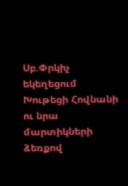Սբ.Փրկիչ եկեղեցում Խութեցի Հովնանի ու նրա մարտիկների ձեռքով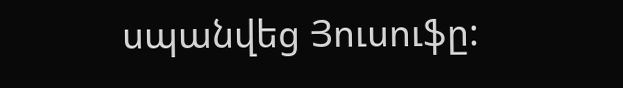սպանվեց Յուսուֆը: